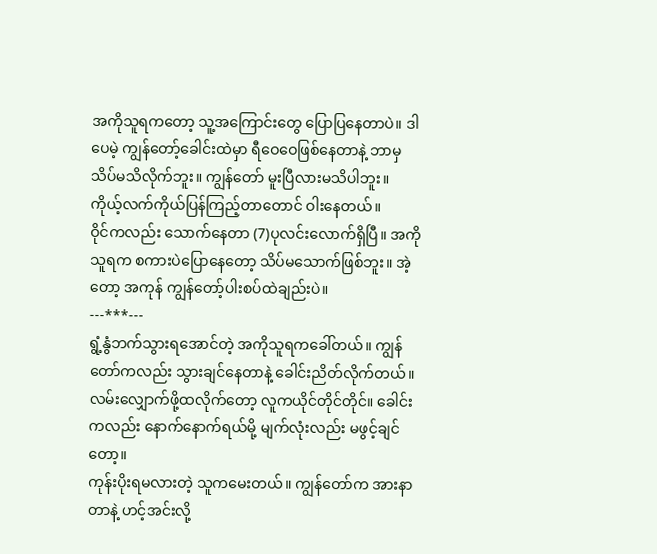အကိုသူရကတော့ သူ့အကြောင်းတွေ ပြောပြနေတာပဲ။ ဒါပေမဲ့ ကျွန်တော့်ခေါင်းထဲမှာ ရီဝေဝေဖြစ်နေတာနဲ့ ဘာမှသိပ်မသိလိုက်ဘူး။ ကျွန်တော် မူးပြီလားမသိပါဘူး။ ကိုယ့်လက်ကိုယ်ပြန်ကြည့်တာတောင် ဝါးနေတယ်။
ဝိုင်ကလည်း သောက်နေတာ (7)ပုလင်းလောက်ရှိပြီ။ အကိုသူရက စကားပဲပြောနေတော့ သိပ်မသောက်ဖြစ်ဘူး။ အဲ့တော့ အကုန် ကျွန်တော့်ပါးစပ်ထဲချည်းပဲ။
---***---
ရွံ့နွံဘက်သွားရအောင်တဲ့ အကိုသူရကခေါ်တယ်။ ကျွန်တော်ကလည်း သွားချင်နေတာနဲ့ ခေါင်းညိတ်လိုက်တယ်။ လမ်းလျှောက်ဖို့ထလိုက်တော့ လူကယိုင်တိုင်တိုင်။ ခေါင်းကလည်း နောက်နောက်ရယ်မို့ မျက်လုံးလည်း မဖွင့်ချင်တော့။
ကုန်းပိုးရမလားတဲ့ သူကမေးတယ်။ ကျွန်တော်က အားနာတာနဲ့ ဟင့်အင်းလို့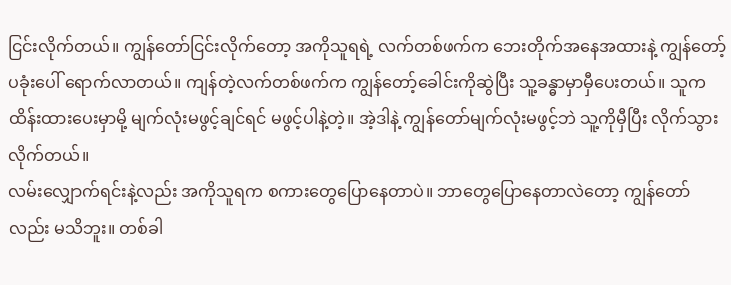ငြင်းလိုက်တယ်။ ကျွန်တော်ငြင်းလိုက်တော့ အကိုသူရရဲ့ လက်တစ်ဖက်က ဘေးတိုက်အနေအထားနဲ့ ကျွန်တော့်ပခုံးပေါ် ရောက်လာတယ်။ ကျန်တဲ့လက်တစ်ဖက်က ကျွန်တော့်ခေါင်းကိုဆွဲပြီး သူ့ခန္ဓာမှာမှီပေးတယ်။ သူကထိန်းထားပေးမှာမို့ မျက်လုံးမဖွင့်ချင်ရင် မဖွင့်ပါနဲ့တဲ့။ အဲ့ဒါနဲ့ ကျွန်တော်မျက်လုံးမဖွင့်ဘဲ သူ့ကိုမှီပြီး လိုက်သွားလိုက်တယ်။
လမ်းလျှောက်ရင်းနဲ့လည်း အကိုသူရက စကားတွေပြောနေတာပဲ။ ဘာတွေပြောနေတာလဲတော့ ကျွန်တော်လည်း မသိဘူး။ တစ်ခါ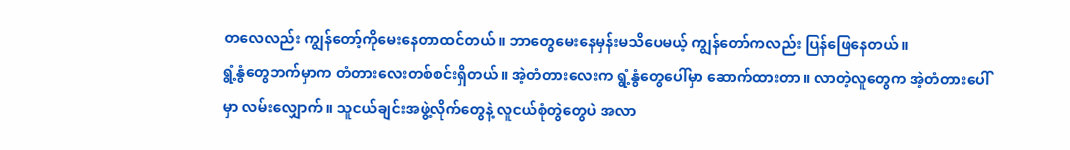တလေလည်း ကျွန်တော့်ကိုမေးနေတာထင်တယ်။ ဘာတွေမေးနေမှန်းမသိပေမယ့် ကျွန်တော်ကလည်း ပြန်ဖြေနေတယ်။
ရွံ့နွံတွေဘက်မှာက တံတားလေးတစ်စင်းရှိတယ်။ အဲ့တံတားလေးက ရွံ့နွံတွေပေါ်မှာ ဆောက်ထားတာ။ လာတဲ့လူတွေက အဲ့တံတားပေါ်မှာ လမ်းလျှောက်။ သူငယ်ချင်းအဖွဲ့လိုက်တွေနဲ့ လူငယ်စုံတွဲတွေပဲ အလာ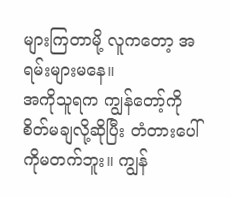များကြတာမို့ လူကတော့ အရမ်းများမနေ။
အကိုသူရက ကျွန်တော့်ကိုစိတ်မချလို့ဆိုပြီး တံတားပေါ်ကိုမတက်ဘူး။ ကျွန်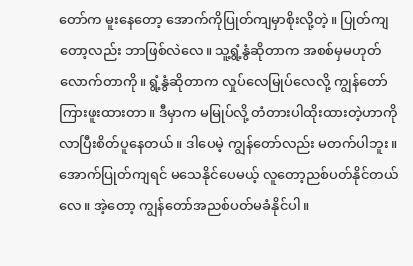တော်က မူးနေတော့ အောက်ကိုပြုတ်ကျမှာစိုးလို့တဲ့။ ပြုတ်ကျတော့လည်း ဘာဖြစ်လဲလေ။ သူ့ရွံ့နွံဆိုတာက အစစ်မှမဟုတ်လောက်တာကို။ ရွံ့နွံဆိုတာက လှုပ်လေမြုပ်လေလို့ ကျွန်တော်ကြားဖူးထားတာ။ ဒီမှာက မမြုပ်လို့ တံတားပါထိုးထားတဲ့ဟာကို လာပြီးစိတ်ပူနေတယ်။ ဒါပေမဲ့ ကျွန်တော်လည်း မတက်ပါဘူး။ အောက်ပြုတ်ကျရင် မသေနိုင်ပေမယ့် လူတော့ညစ်ပတ်နိုင်တယ်လေ။ အဲ့တော့ ကျွန်တော်အညစ်ပတ်မခံနိုင်ပါ။